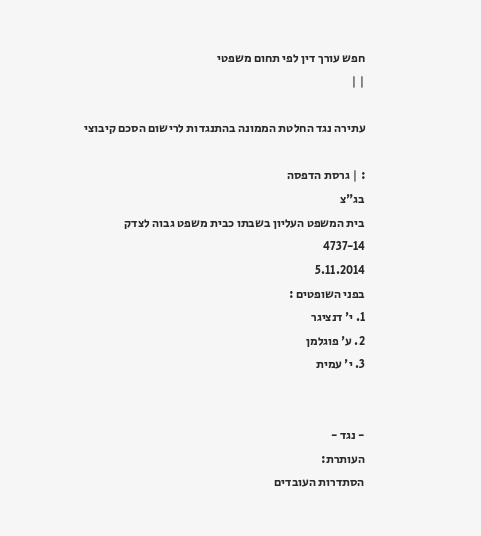חפש עורך דין לפי תחום משפטי
| |

עתירה נגד החלטת הממונה בהתנגדות לרישום הסכם קיבוצי

: | גרסת הדפסה
בג"צ
בית המשפט העליון בשבתו כבית משפט גבוה לצדק
4737-14
5.11.2014
בפני השופטים :
1. י' דנציגר
2. ע' פוגלמן
3. י' עמית


- נגד -
העותרת:
הסתדרות העובדים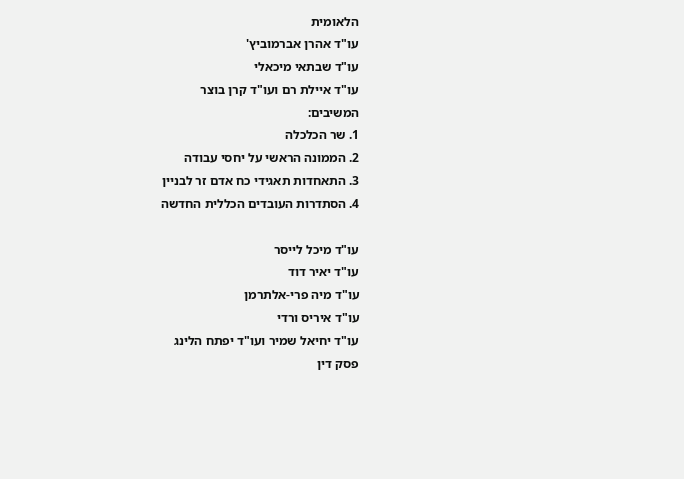הלאומית
עו"ד אהרן אברמוביץ'
עו"ד שבתאי מיכאלי
עו"ד איילת רם ועו"ד קרן בוצר
המשיבים:
1. שר הכלכלה
2. הממונה הראשי על יחסי עבודה
3. התאחדות תאגידי כח אדם זר לבניין
4. הסתדרות העובדים הכללית החדשה

עו"ד מיכל לייסר
עו"ד יאיר דוד
עו"ד מיה פרי-אלתרמן
עו"ד איריס ורדי
עו"ד יחיאל שמיר ועו"ד יפתח הלינג
פסק דין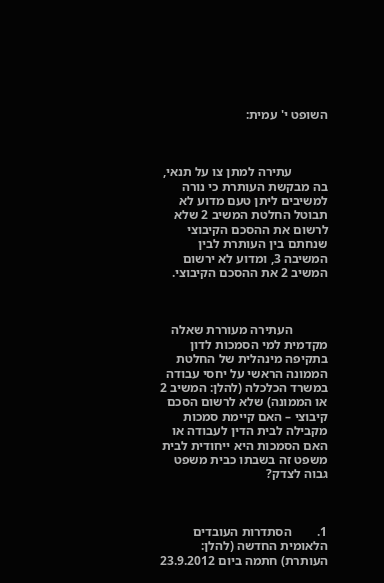השופט י' עמית:



           עתירה למתן צו על תנאי, בה מבקשת העותרת כי נורה למשיבים ליתן טעם מדוע לא תבוטל החלטת המשיב 2 שלא לרשום את ההסכם הקיבוצי שנחתם בין העותרת לבין המשיבה 3, ומדוע לא ירשום המשיב 2 את ההסכם הקיבוצי.



           העתירה מעוררת שאלה מקדמית למי הסמכות לדון בתקיפה מינהלית של החלטת הממונה הראשי על יחסי עבודה במשרד הכלכלה (להלן: המשיב 2 או הממונה) שלא לרשום הסכם קיבוצי – האם קיימת סמכות מקבילה לבית הדין לעבודה או האם הסמכות היא ייחודית לבית משפט זה בשבתו כבית משפט גבוה לצדק?



1.        הסתדרות העובדים הלאומית החדשה (להלן: העותרת) חתמה ביום 23.9.2012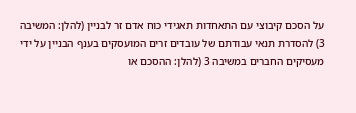על הסכם קיבוצי עם התאחדות תאגידי כוח אדם זר לבניין (להלן: המשיבה 3) להסדרת תנאי עבודתם של עובדים זרים המועסקים בענף הבניין על ידי מעסיקים החברים במשיבה 3 (להלן: ההסכם או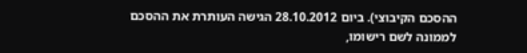ההסכם הקיבוצי). ביום 28.10.2012 הגישה העותרת את ההסכם לממונה לשם רישומו,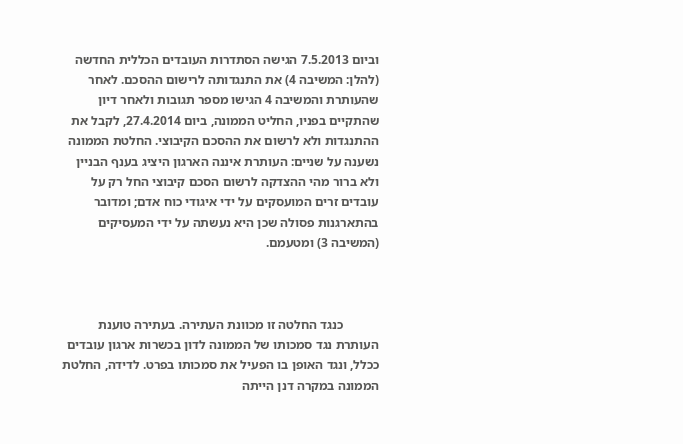וביום 7.5.2013 הגישה הסתדרות העובדים הכללית החדשה (להלן: המשיבה 4) את התנגדותה לרישום ההסכם. לאחר שהעותרת והמשיבה 4 הגישו מספר תגובות ולאחר דיון שהתקיים בפניו, החליט הממונה, ביום 27.4.2014, לקבל את ההתנגדות ולא לרשום את ההסכם הקיבוצי. החלטת הממונה נשענה על שניים: העותרת איננה הארגון היציג בענף הבניין ולא ברור מהי ההצדקה לרשום הסכם קיבוצי החל רק על עובדים זרים המועסקים על ידי איגודי כוח אדם; ומדובר בהתארגנות פסולה שכן היא נעשתה על ידי המעסיקים (המשיבה 3) ומטעמם.



           כנגד החלטה זו מכוונת העתירה. בעתירה טוענת העותרת נגד סמכותו של הממונה לדון בכשרות ארגון עובדים ככלל, ונגד האופן בו הפעיל את סמכותו בפרט. לדידה, החלטת הממונה במקרה דנן הייתה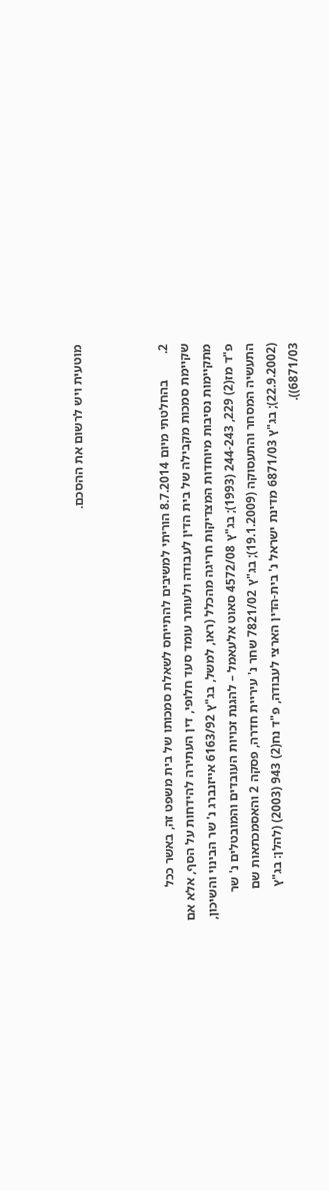מוטעית ויש לרשום את ההסכם.



2.        בהחלטתי מיום 8.7.2014 הוריתי למשיבים להתייחס לשאלת סמכותו של בית משפט זה, באשר ככל שקיימת סמכות מקבילה של בית הדין לעבודה ולעותר עומד סעד חלופי, דין העתירה להידחות על הסף, אלא אם מתקיימות נסיבות מיוחדות המצדיקות חריגה מהכלל (ראו, למשל, בג"ץ 6163/92 אייזנברג נ' שר הבינוי והשיכון, פ"ד מז(2) 229, 244-243 (1993); בג"ץ 4572/08 סאוט אלעאמל – להגנת זכויות העובדים והמובטלים נ' שר התעשיה המסחר והתעסוקה (19.1.2009); בג"ץ 7821/02 שחר נ' עיריית חדרה, פסקה 2 והאסמכתאות שם (22.9.2002); בג"ץ 6871/03 מדינת ישראל נ' בית-הדין הארצי לעבודה, פ"ד נח(2) 943 (2003) (להלן: בג"ץ 6871/03)).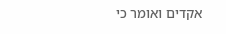אקדים ואומר כי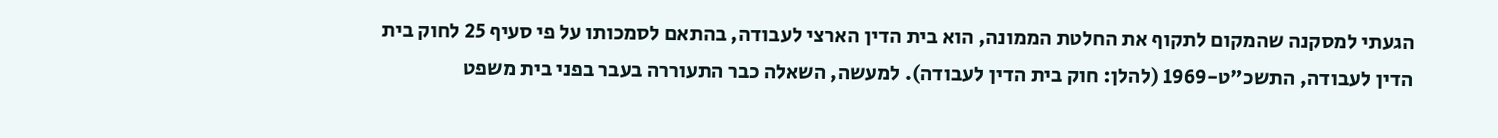הגעתי למסקנה שהמקום לתקוף את החלטת הממונה, הוא בית הדין הארצי לעבודה, בהתאם לסמכותו על פי סעיף 25 לחוק בית הדין לעבודה, התשכ"ט-1969 (להלן: חוק בית הדין לעבודה). למעשה, השאלה כבר התעוררה בעבר בפני בית משפט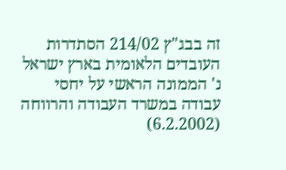זה בבג"ץ 214/02 הסתדרות העובדים הלאומית בארץ ישראל נ' הממונה הראשי על יחסי עבודה במשרד העבודה והרווחה (6.2.2002)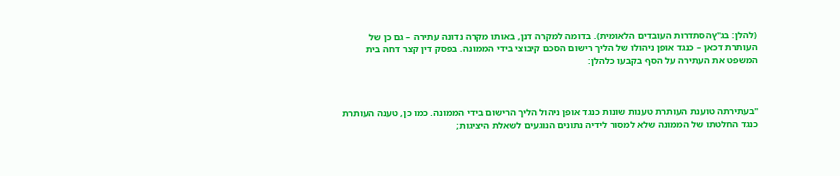(להלן: בג"ץהסתדרות העובדים הלאומית). בדומה למקרה דנן, באותו מקרה נדונה עתירה – גם כן של העותרת דכאן – כנגד אופן ניהולו של הליך רישום הסכם קיבוצי בידי הממונה. בפסק דין קצר דחה בית המשפט את העתירה על הסף בקבעו כלהלן:



"בעתירתה טוענת העותרת טענות שונות כנגד אופן ניהול הליך הרישום בידי הממונה. כמו כן, טענה העותרת כנגד החלטתו של הממונה שלא למסור לידיה נתונים הנוגעים לשאלת היציגות;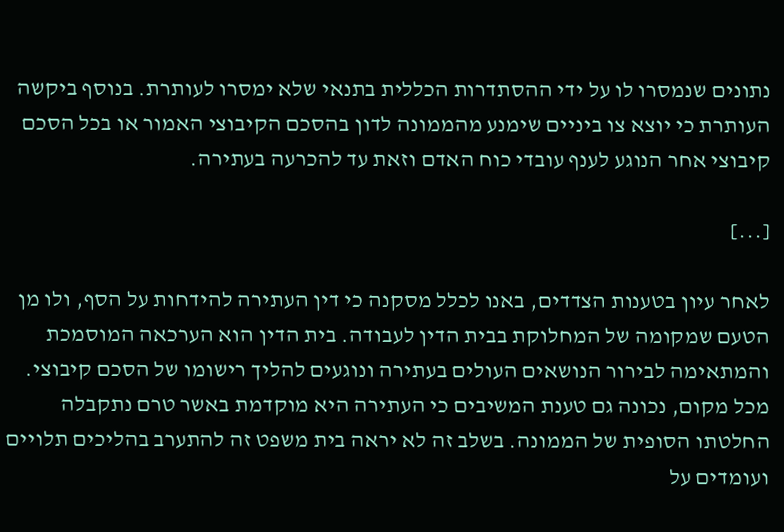נתונים שנמסרו לו על ידי ההסתדרות הכללית בתנאי שלא ימסרו לעותרת. בנוסף ביקשה העותרת כי יוצא צו ביניים שימנע מהממונה לדון בהסכם הקיבוצי האמור או בכל הסכם קיבוצי אחר הנוגע לענף עובדי כוח האדם וזאת עד להכרעה בעתירה.

[...]

לאחר עיון בטענות הצדדים, באנו לכלל מסקנה כי דין העתירה להידחות על הסף, ולו מן הטעם שמקומה של המחלוקת בבית הדין לעבודה. בית הדין הוא הערכאה המוסמכת והמתאימה לבירור הנושאים העולים בעתירה ונוגעים להליך רישומו של הסכם קיבוצי. מכל מקום, נכונה גם טענת המשיבים כי העתירה היא מוקדמת באשר טרם נתקבלה החלטתו הסופית של הממונה. בשלב זה לא יראה בית משפט זה להתערב בהליכים תלויים ועומדים על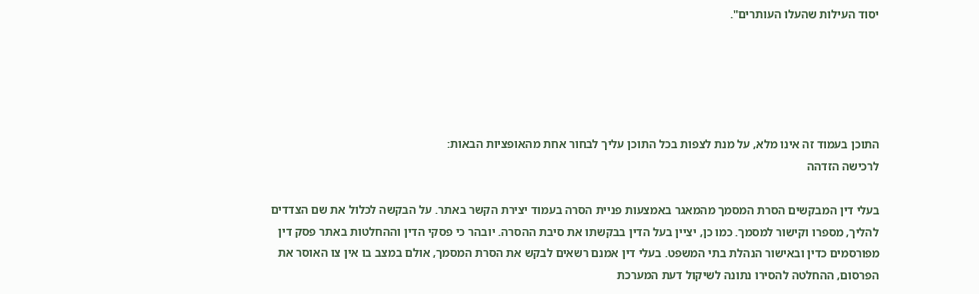יסוד העילות שהעלו העותרים".





התוכן בעמוד זה אינו מלא, על מנת לצפות בכל התוכן עליך לבחור אחת מהאופציות הבאות:
לרכישה הזדהה

בעלי דין המבקשים הסרת המסמך מהמאגר באמצעות פניית הסרה בעמוד יצירת הקשר באתר. על הבקשה לכלול את שם הצדדים להליך, מספרו וקישור למסמך. כמו כן, יציין בעל הדין בבקשתו את סיבת ההסרה. יובהר כי פסקי הדין וההחלטות באתר פסק דין מפורסמים כדין ובאישור הנהלת בתי המשפט. בעלי דין אמנם רשאים לבקש את הסרת המסמך, אולם במצב בו אין צו האוסר את הפרסום, ההחלטה להסירו נתונה לשיקול דעת המערכת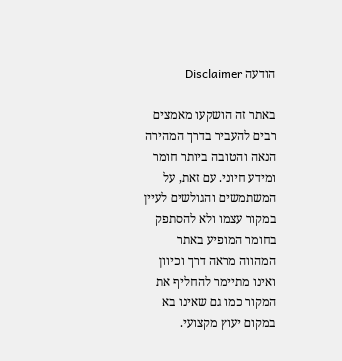הודעה Disclaimer

באתר זה הושקעו מאמצים רבים להעביר בדרך המהירה הנאה והטובה ביותר חומר ומידע חיוני. עם זאת, על המשתמשים והגולשים לעיין במקור עצמו ולא להסתפק בחומר המופיע באתר המהווה מראה דרך וכיוון ואינו מתיימר להחליף את המקור כמו גם שאינו בא במקום יעוץ מקצועי.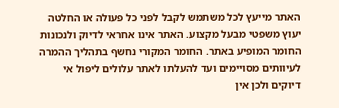האתר מייעץ לכל משתמש לקבל לפני כל פעולה או החלטה יעוץ משפטי מבעל מקצוע. האתר אינו אחראי לדיוק ולנכונות החומר המופיע באתר. החומר המקורי נחשף בתהליך ההמרה לעיוותים מסויימים ועד להעלתו לאתר עלולים ליפול אי דיוקים ולכן אין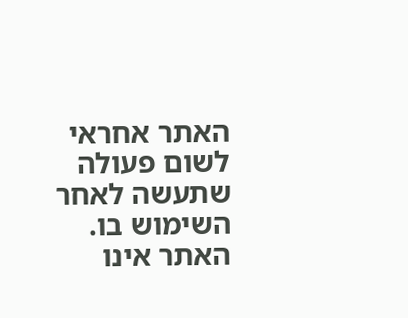האתר אחראי לשום פעולה שתעשה לאחר השימוש בו. האתר אינו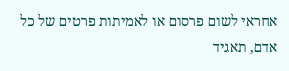אחראי לשום פרסום או לאמיתות פרטים של כל אדם, תאגיד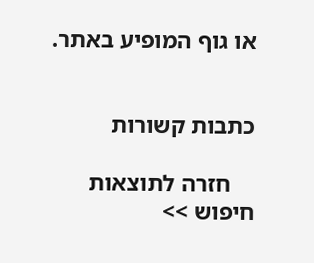או גוף המופיע באתר.


כתבות קשורות

    חזרה לתוצאות חיפוש >>